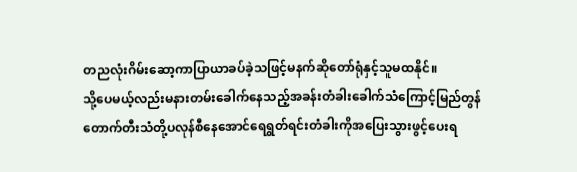တညလုံးဂိမ်းဆော့ကာပြာယာခပ်ခဲ့သဖြင့်မနက်ဆိုတော်ရုံနှင့်သူမထနိုင်။
သို့ပေမယ့်လည်းမနားတမ်းခေါက်နေသည့်အခန်းတံခါးခေါက်သံကြောင့်မြည်တွန်တောက်တီးသံတို့ပလုန်စီနေအောင်ရေရွတ်ရင်းတံခါးကိုအပြေးသွားဖွင့်ပေးရ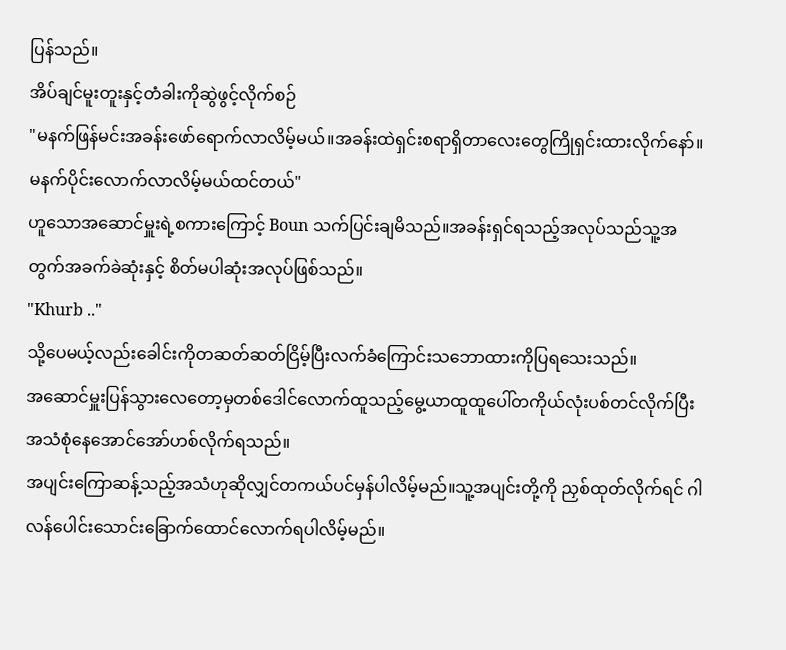ပြန်သည်။
အိပ်ချင်မူးတူးနှင့်တံခါးကိုဆွဲဖွင့်လိုက်စဉ်
"မနက်ဖြန်မင်းအခန်းဖော်ရောက်လာလိမ့်မယ်။အခန်းထဲရှင်းစရာရှိတာလေးတွေကြိုရှင်းထားလိုက်နော်။မနက်ပိုင်းလောက်လာလိမ့်မယ်ထင်တယ်"
ဟူသောအဆောင်မှူးရဲ့စကားကြောင့် Boun သက်ပြင်းချမိသည်။အခန်းရှင်ရသည့်အလုပ်သည်သူ့အတွက်အခက်ခဲဆုံးနှင့် စိတ်မပါဆုံးအလုပ်ဖြစ်သည်။
"Khurb .."
သို့ပေမယ့်လည်းခေါင်းကိုတဆတ်ဆတ်ငြိမ့်ပြီးလက်ခံကြောင်းသဘောထားကိုပြရသေးသည်။
အဆောင်မှူးပြန်သွားလေတော့မှတစ်ဒေါင်လောက်ထူသည့်မွေ့ယာထူထူပေါ်တကိုယ်လုံးပစ်တင်လိုက်ပြီး အသံစုံနေအောင်အော်ဟစ်လိုက်ရသည်။
အပျင်းကြောဆန့်သည့်အသံဟုဆိုလျှင်တကယ်ပင်မှန်ပါလိမ့်မည်။သူ့အပျင်းတို့ကို ညှစ်ထုတ်လိုက်ရင် ဂါလန်ပေါင်းသောင်းခြောက်ထောင်လောက်ရပါလိမ့်မည်။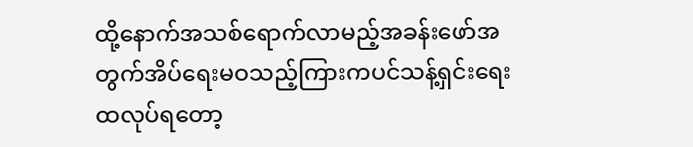ထို့နောက်အသစ်ရောက်လာမည့်အခန်းဖော်အတွက်အိပ်ရေးမဝသည့်ကြားကပင်သန့်ရှင်းရေးထလုပ်ရတော့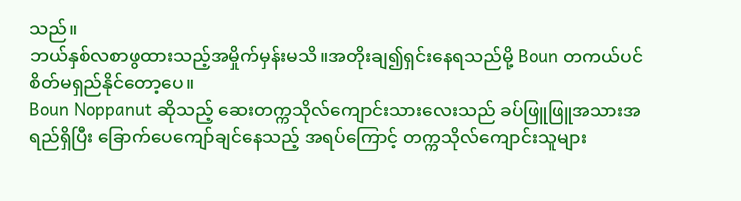သည်။
ဘယ်နှစ်လစာဖွထားသည့်အမှိုက်မှန်းမသိ။အတိုးချ၍ရှင်းနေရသည်မို့ Boun တကယ်ပင်စိတ်မရှည်နိုင်တော့ပေ။
Boun Noppanut ဆိုသည့် ဆေးတက္ကသိုလ်ကျောင်းသားလေးသည် ခပ်ဖြူဖြူအသားအရည်ရှိပြီး ခြောက်ပေကျော်ချင်နေသည့် အရပ်ကြောင့် တက္ကသိုလ်ကျောင်းသူများ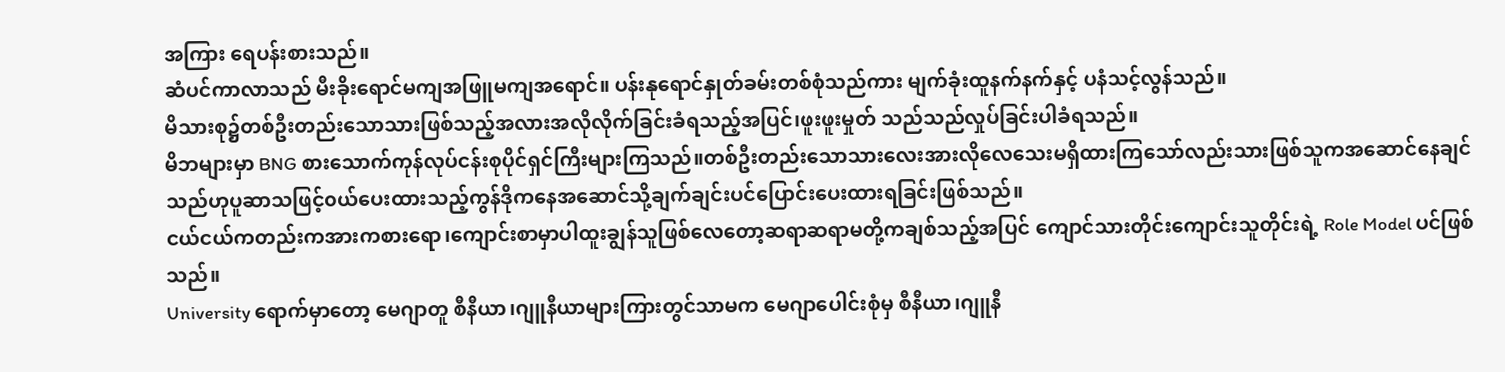အကြား ရေပန်းစားသည်။
ဆံပင်ကာလာသည် မီးခိုးရောင်မကျအဖြူမကျအရောင်။ ပန်းနုရောင်နှုတ်ခမ်းတစ်စုံသည်ကား မျက်ခုံးထူနက်နက်နှင့် ပနံသင့်လွန်သည်။
မိသားစု၌တစ်ဦးတည်းသောသားဖြစ်သည့်အလားအလိုလိုက်ခြင်းခံရသည့်အပြင်၊ဖူးဖူးမှုတ် သည်သည်လှုပ်ခြင်းပါခံရသည်။
မိဘများမှာ BNG စားသောက်ကုန်လုပ်ငန်းစုပိုင်ရှင်ကြီးများကြသည်။တစ်ဦးတည်းသောသားလေးအားလိုလေသေးမရှိထားကြသော်လည်းသားဖြစ်သူကအဆောင်နေချင်သည်ဟုပူဆာသဖြင့်၀ယ်ပေးထားသည့်ကွန်ဒိုကနေအဆောင်သို့ချက်ချင်းပင်ပြောင်းပေးထားရခြင်းဖြစ်သည်။
ငယ်ငယ်ကတည်းကအားကစားရော၊ကျောင်းစာမှာပါထူးချွန်သူဖြစ်လေတော့ဆရာဆရာမတို့ကချစ်သည့်အပြင် ကျောင်သားတိုင်းကျောင်းသူတိုင်းရဲ့ Role Model ပင်ဖြစ်သည်။
University ရောက်မှာတော့ မေဂျာတူ စီနီယာ၊ဂျူနီယာများကြားတွင်သာမက မေဂျာပေါင်းစုံမှ စီနီယာ၊ဂျူနီ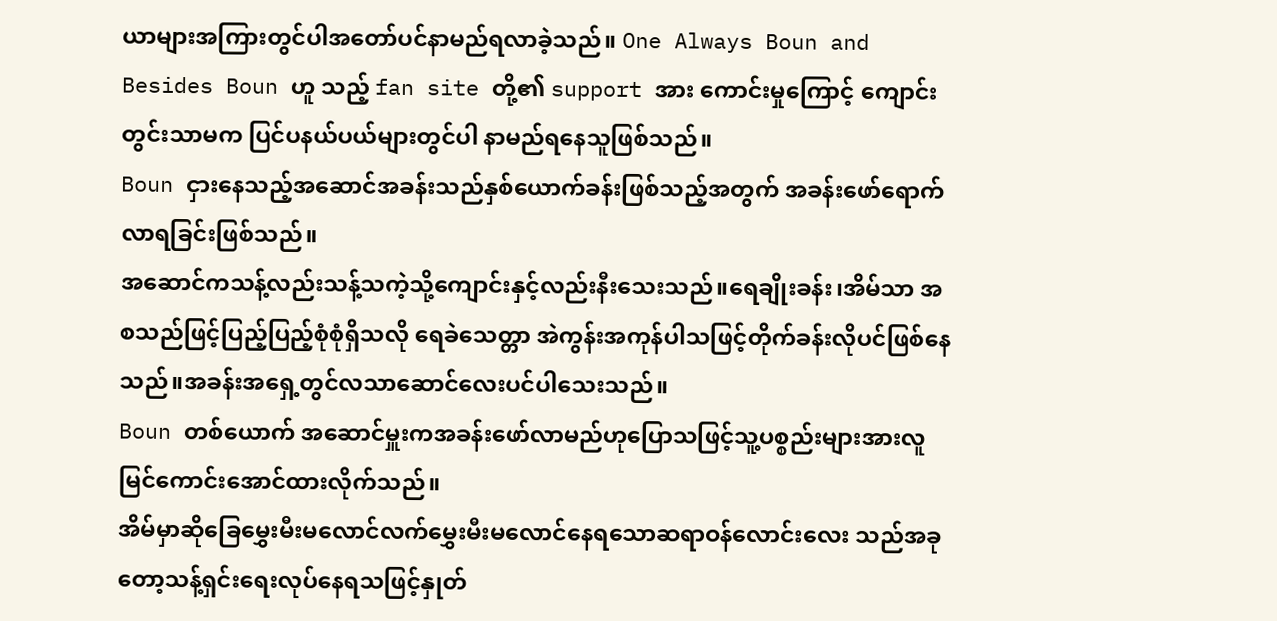ယာများအကြားတွင်ပါအတော်ပင်နာမည်ရလာခဲ့သည်။ One Always Boun and Besides Boun ဟူ သည့် fan site တို့၏ support အား ကောင်းမှုကြောင့် ကျောင်းတွင်းသာမက ပြင်ပနယ်ပယ်များတွင်ပါ နာမည်ရနေသူဖြစ်သည်။
Boun ငှားနေသည့်အဆောင်အခန်းသည်နှစ်ယောက်ခန်းဖြစ်သည့်အတွက် အခန်းဖော်ရောက်လာရခြင်းဖြစ်သည်။
အဆောင်ကသန့်လည်းသန့်သကဲ့သို့ကျောင်းနှင့်လည်းနီးသေးသည်။ရေချိုးခန်း၊အိမ်သာ အစသည်ဖြင့်ပြည့်ပြည့်စုံစုံရှိသလို ရေခဲသေတ္တာ အဲကွန်းအကုန်ပါသဖြင့်တိုက်ခန်းလိုပင်ဖြစ်နေသည်။အခန်းအရှေ့တွင်လသာဆောင်လေးပင်ပါသေးသည်။
Boun တစ်ယောက် အဆောင်မှူးကအခန်းဖော်လာမည်ဟုပြောသဖြင့်သူ့ပစ္စည်းများအားလူမြင်ကောင်းအောင်ထားလိုက်သည်။
အိမ်မှာဆိုခြေမွှေးမီးမလောင်လက်မွှေးမီးမလောင်နေရသောဆရာဝန်လောင်းလေး သည်အခုတော့သန့်ရှင်းရေးလုပ်နေရသဖြင့်နှုတ်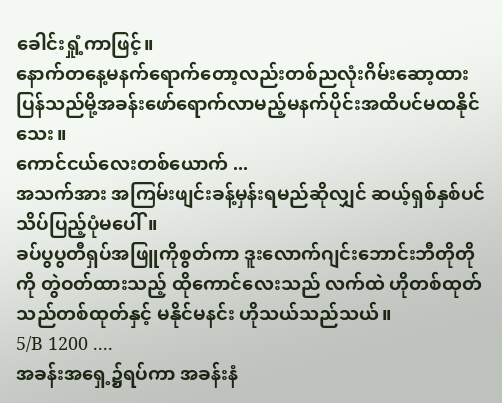ခေါင်းရှုံ့ကာဖြင့်။
နောက်တနေ့မနက်ရောက်တော့လည်းတစ်ညလုံးဂိမ်းဆော့ထားပြန်သည်မို့အခန်းဖော်ရောက်လာမည့်မနက်ပိုင်းအထိပင်မထနိုင်သေး။
ကောင်ငယ်လေးတစ်ယောက် ...
အသက်အား အကြမ်းဖျင်းခန့်မှန်းရမည်ဆိုလျှင် ဆယ့်ရှစ်နှစ်ပင်သိပ်ပြည့်ပုံမပေါ်။
ခပ်ပွပွတီရှပ်အဖြူကိုစွတ်ကာ ဒူးလောက်ဂျင်းဘောင်းဘီတိုတိုကို တွဲဝတ်ထားသည့် ထိုကောင်လေးသည် လက်ထဲ ဟိုတစ်ထုတ်သည်တစ်ထုတ်နှင့် မနိုင်မနင်း ဟိုသယ်သည်သယ်။
5/B 1200 ....
အခန်းအရှေ့၌ရပ်ကာ အခန်းနံ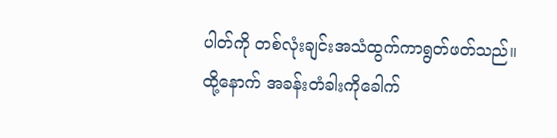ပါတ်ကို တစ်လုံးချင်းအသံထွက်ကာရွတ်ဖတ်သည်။
ထို့နောက် အခန်းတံခါးကိုခေါက်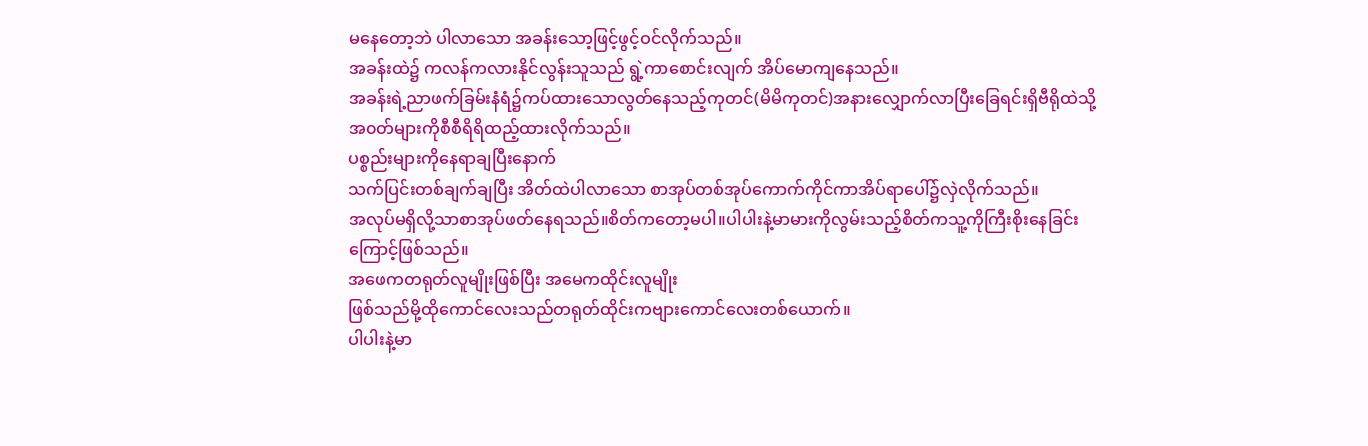မနေတော့ဘဲ ပါလာသော အခန်းသော့ဖြင့်ဖွင့်ဝင်လိုက်သည်။
အခန်းထဲ၌ ကလန်ကလားနိုင်လွန်းသူသည် ရွဲ့ကာစောင်းလျက် အိပ်မောကျနေသည်။
အခန်းရဲ့ညာဖက်ခြမ်းနံရံ၌ကပ်ထားသောလွတ်နေသည့်ကုတင်(မိမိကုတင်)အနားလျှောက်လာပြီးခြေရင်းရှိဗီရိုထဲသို့အ၀တ်များကိုစီစီရိရိထည့်ထားလိုက်သည်။
ပစ္စည်းများကိုနေရာချပြီးနောက်
သက်ပြင်းတစ်ချက်ချပြီး အိတ်ထဲပါလာသော စာအုပ်တစ်အုပ်ကောက်ကိုင်ကာအိပ်ရာပေါ်၌လှဲလိုက်သည်။
အလုပ်မရှိလို့သာစာအုပ်ဖတ်နေရသည်။စိတ်ကတော့မပါ။ပါပါးနဲ့မာမားကိုလွမ်းသည့်စိတ်ကသူ့ကိုကြီးစိုးနေခြင်းကြောင့်ဖြစ်သည်။
အဖေကတရုတ်လူမျိုးဖြစ်ပြီး အမေကထိုင်းလူမျိုး
ဖြစ်သည်မို့ထိုကောင်လေးသည်တရုတ်ထိုင်းကဗျားကောင်လေးတစ်ယောက်။
ပါပါးနဲ့မာ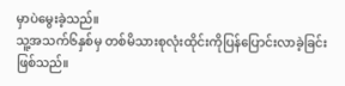မှာပဲမွေးခဲ့သည်။
သူ့အသက်၆နှစ်မှ တစ်မိသားစုလုံးထိုင်းကိုပြန်ပြောင်းလာခဲ့ခြင်းဖြစ်သည်။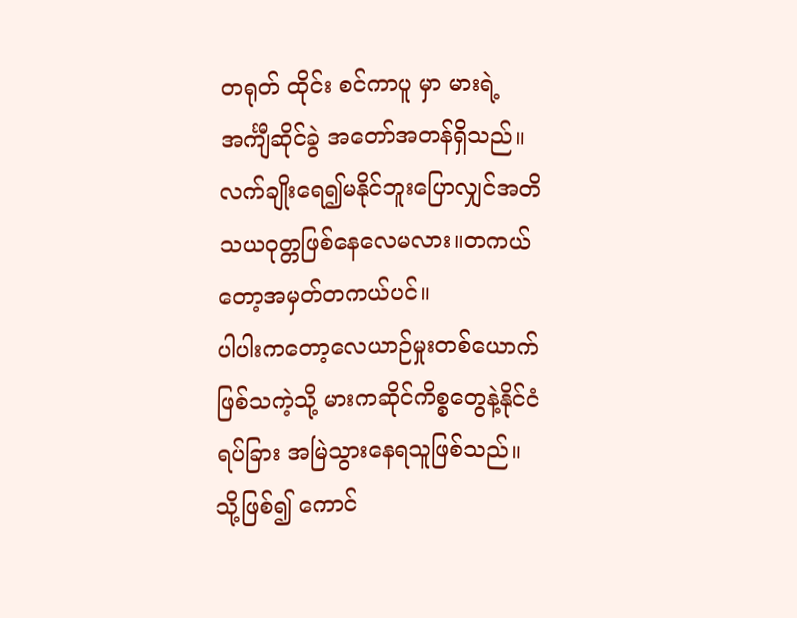တရုတ် ထိုင်း စင်ကာပူ မှာ မားရဲ့ အင်္ကျီဆိုင်ခွဲ အတော်အတန်ရှိသည်။လက်ချိုးရေ၍မနိုင်ဘူးပြောလျှင်အတိသယဝုတ္တဖြစ်နေလေမလား။တကယ်တော့အမှတ်တကယ်ပင်။
ပါပါးကတော့လေယာဉ်မှုးတစ်ယောက်ဖြစ်သကဲ့သို့ မားကဆိုင်ကိစ္စတွေနဲ့နိုင်ငံရပ်ခြား အမြဲသွားနေရသူဖြစ်သည်။
သို့ဖြစ်၍ ကောင်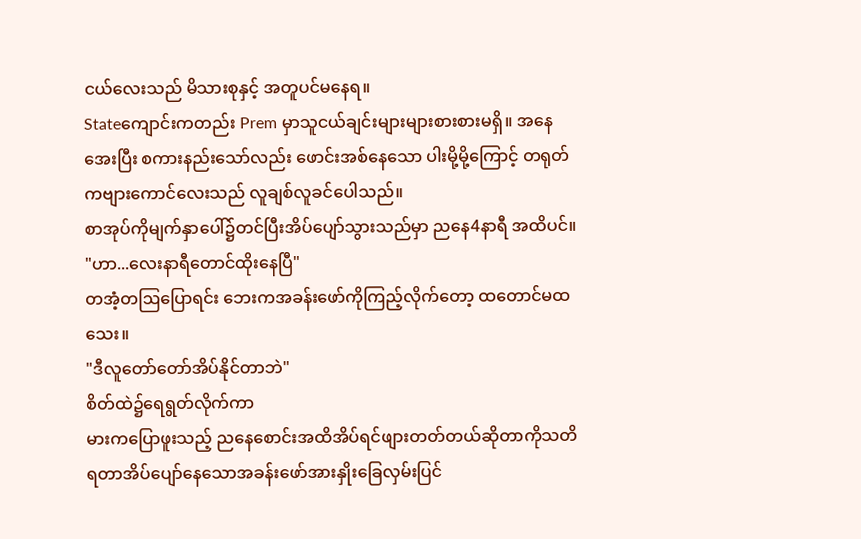ငယ်လေးသည် မိသားစုနှင့် အတူပင်မနေရ။
Stateကျောင်းကတည်း Prem မှာသူငယ်ချင်းများများစားစားမရှိ။ အနေအေးပြီး စကားနည်းသော်လည်း ဖောင်းအစ်နေသော ပါးမို့မို့ကြောင့် တရုတ်ကဗျားကောင်လေးသည် လူချစ်လူခင်ပေါသည်။
စာအုပ်ကိုမျက်နှာပေါ်၌တင်ပြီးအိပ်ပျော်သွားသည်မှာ ညနေ4နာရီ အထိပင်။
"ဟာ...လေးနာရီတောင်ထိုးနေပြီ"
တအံ့တဩပြောရင်း ဘေးကအခန်းဖော်ကိုကြည့်လိုက်တော့ ထတောင်မထသေး။
"ဒီလူတော်တော်အိပ်နိုင်တာဘဲ"
စိတ်ထဲ၌ရေရွတ်လိုက်ကာ
မားကပြောဖူးသည့် ညနေစောင်းအထိအိပ်ရင်ဖျားတတ်တယ်ဆိုတာကိုသတိရတာအိပ်ပျော်နေသောအခန်းဖော်အားနှိုးခြေလှမ်းပြင်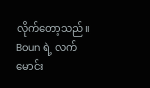လိုက်တော့သည်။
Boun ရဲ့ လက်မောင်း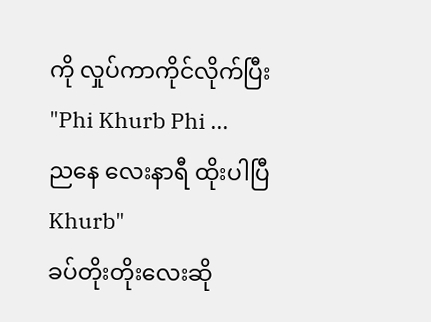ကို လှုပ်ကာကိုင်လိုက်ပြီး
"Phi Khurb Phi ...
ညနေ လေးနာရီ ထိုးပါပြီ Khurb"
ခပ်တိုးတိုးလေးဆို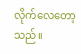လိုက်လေတော့သည်။